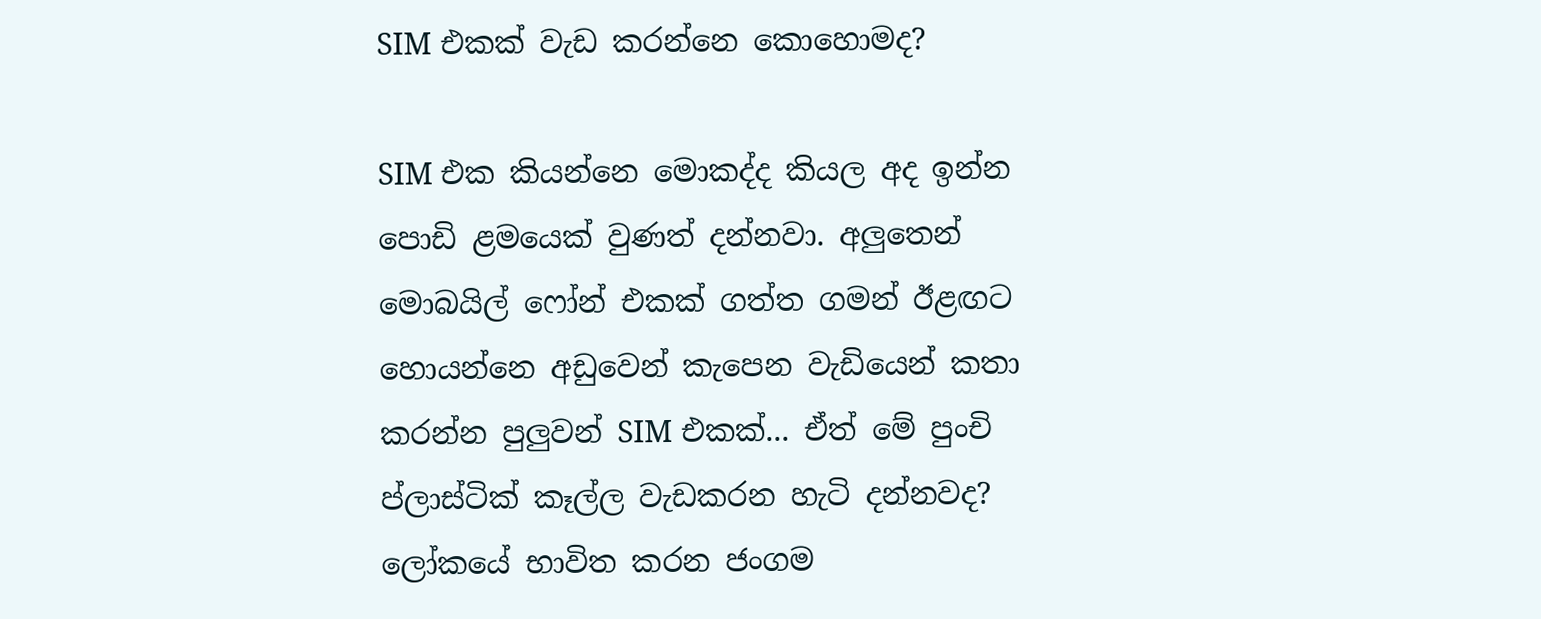SIM එකක් වැඩ කරන්නෙ කොහොමද?

SIM එක කියන්නෙ මොකද්ද කියල අද ඉන්න පොඩි ළමයෙක් වුණත් දන්නවා. අලුතෙන් මොබයිල් ෆෝන් එකක් ගත්ත ගමන් ඊළඟට හොයන්නෙ අඩුවෙන් කැපෙන වැඩියෙන් කතා කරන්න පුලුවන් SIM එකක්... ඒත් මේ පුංචි ප්ලාස්ටික් කෑල්ල වැඩකරන හැටි දන්නවද?
ලෝකයේ භාවිත කරන ජංගම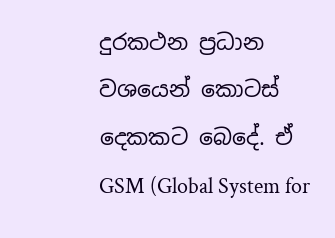දුරකථන ප්‍රධාන වශයෙන් කොටස් දෙකකට බෙදේ. ඒ GSM (Global System for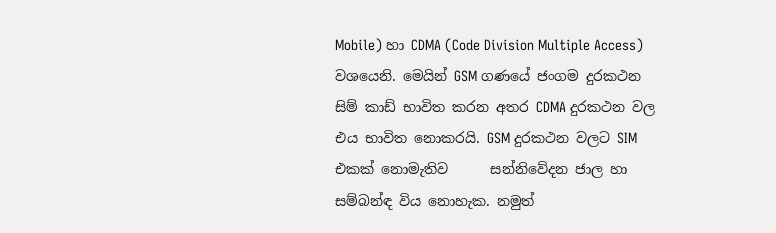Mobile) හා CDMA (Code Division Multiple Access) වශයෙනි. මෙයින් GSM ගණයේ ජංගම දුරකථන සිම් කාඩ් භාවිත කරන අතර CDMA දුරකථන වල එය භාවිත නොකරයි. GSM දුරකථන වලට SIM එකක් නොමැතිව      සන්නිවේදන ජාල හා සම්බන්ඳ විය නොහැක. නමුත්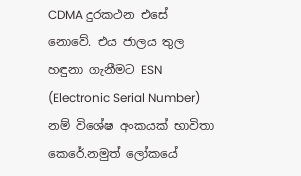CDMA දුරකථන එසේ නොවේ. එය ජාලය තුල හඳුනා ගැනීමට ESN (Electronic Serial Number) නම් විශේෂ අංකයක් භාවිතා කෙරේ.නමුත් ලෝකයේ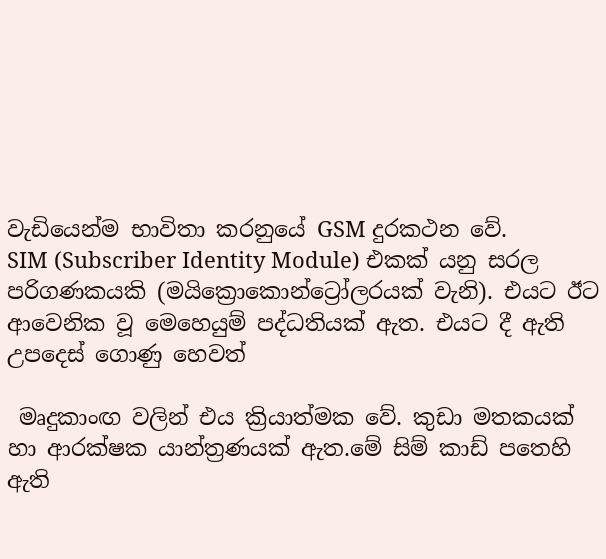වැඩියෙන්ම භාවිතා කරනුයේ GSM දුරකථන වේ.
SIM (Subscriber Identity Module) එකක් යනු සරල පරිගණකයකි (මයික්‍රොකොන්ට්‍රෝලරයක් වැනි). එයට ඊට ආවෙනික වූ මෙහෙයුම් පද්ධතියක් ඇත. එයට දී ඇති උපදෙස් ගොණු හෙවත්

 මෘදුකාංඟ වලින් එය ක්‍රියාත්මක වේ. කුඩා මතකයක් හා ආරක්ෂක යාන්ත්‍රණයක් ඇත.මේ සිම් කාඩ් පතෙහි ඇති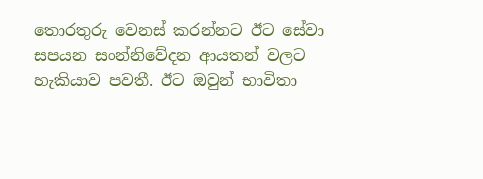තොරතුරු වෙනස් කරන්නට ඊට සේවා සපයන සංන්නිවේදන ආයතන් වලට හැකියාව පවතී. ඊට ඔවුන් භාවිතා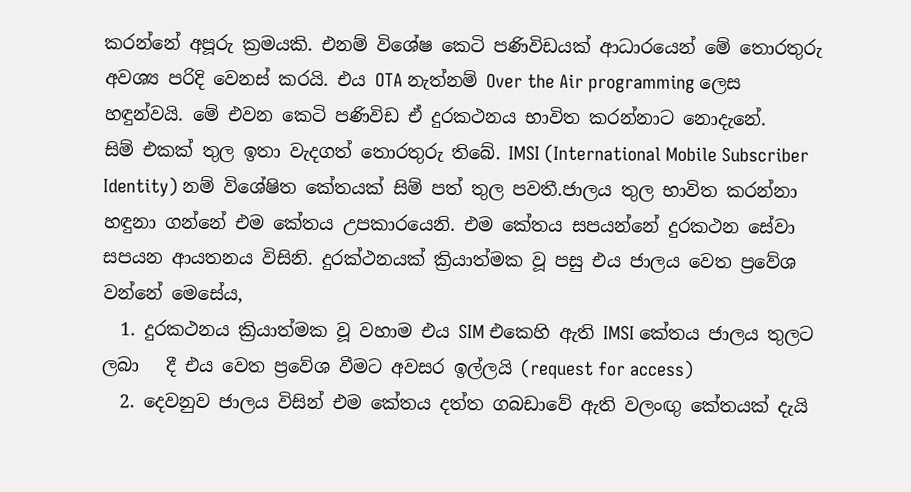කරන්නේ අපූරු ක්‍රමයකි. එනම් විශේෂ කෙටි පණිවිඩයක් ආධාරයෙන් මේ තොරතුරු අවශ්‍ය පරිදි වෙනස් කරයි. එය OTA නැත්නම් Over the Air programming ලෙස හඳුන්වයි. මේ එවන කෙටි පණිවිඩ ඒ දුරකථනය භාවිත කරන්නාට නොදැනේ.
සිම් එකක් තුල ඉතා වැදගත් තොරතුරු තිබේ. IMSI (International Mobile Subscriber Identity) නම් විශේෂිත කේතයක් සිම් පත් තුල පවතී.ජාලය තුල භාවිත කරන්නා හඳුනා ගන්නේ එම කේතය උපකාරයෙනි. එම කේතය සපයන්නේ දුරකථන සේවා සපයන ආයතනය විසිනි. දුරක්ථනයක් ක්‍රියාත්මක වූ පසු එය ජාලය වෙත ප්‍රවේශ වන්නේ මෙසේය,
  1. දුරකථනය ක්‍රියාත්මක වූ වහාම එය SIM එකෙහි ඇති IMSI කේතය ජාලය තුලට ලබා   දී එය වෙත ප්‍රවේශ වීමට අවසර ඉල්ලයි (request for access)
  2. දෙවනුව ජාලය විසින් එම කේතය දත්ත ගබඩාවේ ඇති වලංඟු කේතයක් දැයි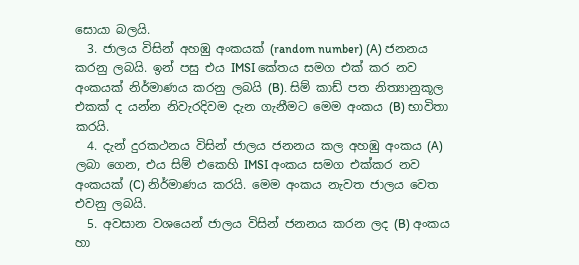සොයා බලයි.
  3. ජාලය විසින් අහඹු අංකයක් (random number) (A) ජනනය කරනු ලබයි. ඉන් පසු එය IMSI කේතය සමග එක් කර නව අංකයක් නිර්මාණය කරනු ලබයි (B). සිම් කාඩ් පත නිත්‍යානුකූල එකක් ද යන්න නිවැරදිවම දැන ගැනීමට මෙම අංකය (B) භාවිතා කරයි.
  4. දැන් දුරකථනය විසින් ජාලය ජනනය කල අහඹු අංකය (A) ලබා ගෙන, එය සිම් එකෙහි IMSI අංකය සමග එක්කර නව අංකයක් (C) නිර්මාණය කරයි. මෙම අංකය නැවත ජාලය වෙත එවනු ලබයි.
  5. අවසාන වශයෙන් ජාලය විසින් ජනනය කරන ලද (B) අංකය හා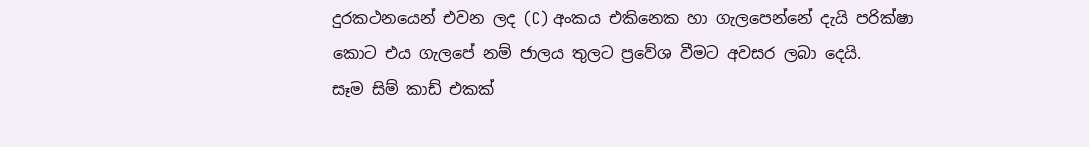දුරකථනයෙන් එවන ලද (C) අංකය එකිනෙක හා ගැලපෙන්නේ දැයි පරික්ෂා කොට එය ගැලපේ නම් ජාලය තුලට ප්‍රවේශ වීමට අවසර ලබා දෙයි.
සෑම සිම් කාඩ් එකක්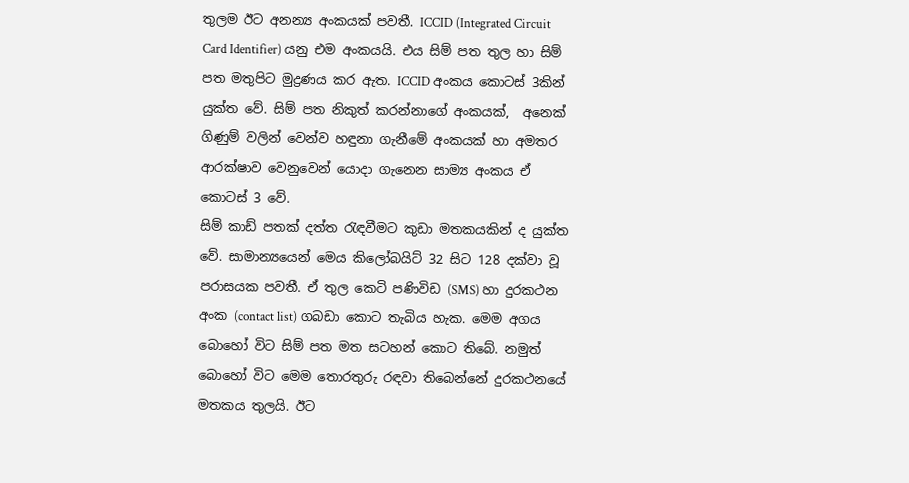තුලම ඊට අනන්‍ය අංකයක් පවතී. ICCID (Integrated Circuit Card Identifier) යනු එම අංකයයි. එය සිම් පත තුල හා සිම් පත මතුපිට මුද්‍රණය කර ඇත. ICCID අංකය කොටස් 3කින් යුක්ත වේ. සිම් පත නිකුත් කරන්නාගේ අංකයක්,  අනෙක් ගිණුම් වලින් වෙන්ව හඳුනා ගැනීමේ අංකයක් හා අමතර ආරක්ෂාව වෙනුවෙන් යොදා ගැනෙන සාම්‍ය අංකය ඒ කොටස් 3 වේ.
සිම් කාඩ් පතක් දත්ත ‍රැඳවීමට කුඩා මතකයකින් ද යුක්ත වේ. සාමාන්‍යයෙන් මෙය කිලෝබයිට් 32 සිට 128 දක්වා වූ පරාසයක පවතී. ඒ තුල කෙටි පණිවිඩ (SMS) හා දුරකථන අංක (contact list) ගබඩා කොට තැබිය හැක. මෙම අගය බොහෝ විට සිම් පත මත සටහන් කොට තිබේ. නමුත් බොහෝ විට මෙම තොරතුරු රඳවා තිබෙන්නේ දුරකථනයේ මතකය තුලයි. ඊට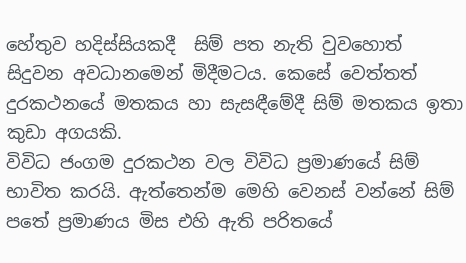හේතුව හදිස්සියකදී  සිම් පත නැති වුවහොත් සිදුවන අවධානමෙන් මිදීමටය. කෙසේ වෙත්තත් දුරකථනයේ මතකය හා සැසඳීමේදී සිම් මතකය ඉතා කුඩා අගයකි.
විවිධ ජංගම දුරකථන වල විවිධ ප්‍රමාණයේ සිම් භාවිත කරයි. ඇත්තෙන්ම මෙහි වෙනස් වන්නේ සිම් පතේ ප්‍රමාණය මිස එහි ඇති පරිතයේ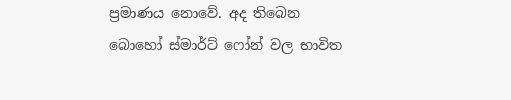ප්‍රමාණය නොවේ. අද තිබෙන බොහෝ ස්මාර්ට් ෆෝන් වල භාවිත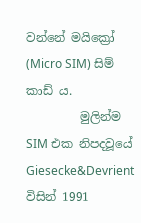වන්නේ මයික්‍රෝ (Micro SIM) සිම් කාඩ් ය.
         මුලින්ම SIM එක නිපදවූයේ Giesecke&Devrient විසින් 1991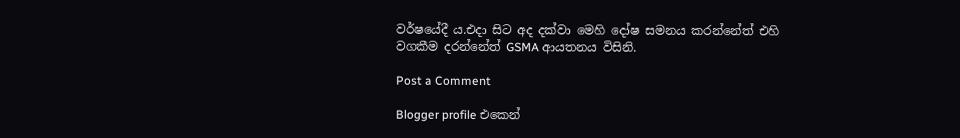වර්ෂයේදී ය.එදා සිට අද දක්වා මෙහි දෝෂ සමනය කරන්නේත් එහි වගකීම දරන්නේත් GSMA ආයතනය විසිනි.

Post a Comment

Blogger profile එකෙන්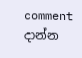comment දාන්න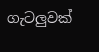ගැටලුවක්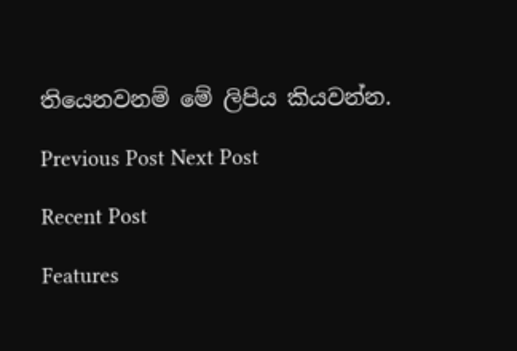තියෙනවනම් මේ ලිපිය කියවන්න.

Previous Post Next Post

Recent Post

Features